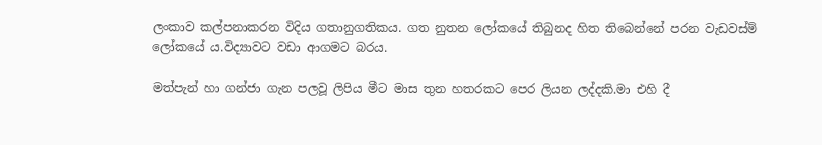ලංකාව කල්පනාකරන විදිය ගතානුගතිකය. ගත නුතන ලෝකයේ තිබුනද හිත තිබෙන්නේ පරන වැඩවස්ම් ලෝකයේ ය.විද්‍යාවට වඩා ආගමට බරය.

මත්පැන් හා ගන්ජා ගැන පලවූ ලිපිය මීට මාස තුන හතරකට පෙර ලියන ලද්දකි.මා එහි දී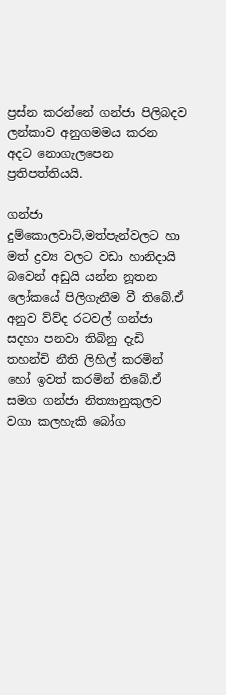ප්‍රස්න කරන්නේ ගන්ජා පිලිබදව ලන්කාව අනුගමමය කරන අදට නොගැලපෙන ප්‍රතිපත්තියයි.

ගන්ජා දුම්කොලවාට්,මත්පැන්වලට හා මත් ද්‍රව්‍ය වලට වඩා හානිදායි බවෙන් අඩුයි යන්න නූතන ලෝකයේ පිලිගැනීම වී තිබේ.ඒ අනුව ව්ව්ද රටවල් ගන්ජා සදහා පනවා තිබිනු දැඩි තහන්චි නීති ලිහිල් කරමින් හෝ ඉවත් කරමින් තිබේ.ඒ සමග ගන්ජා නිත්‍යානුකුලව වගා කලහැකි බෝග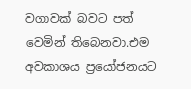වගාවක් බවට පත් වෙමින් තිබෙනවා.එම අවකාශය ප්‍රයෝජනයට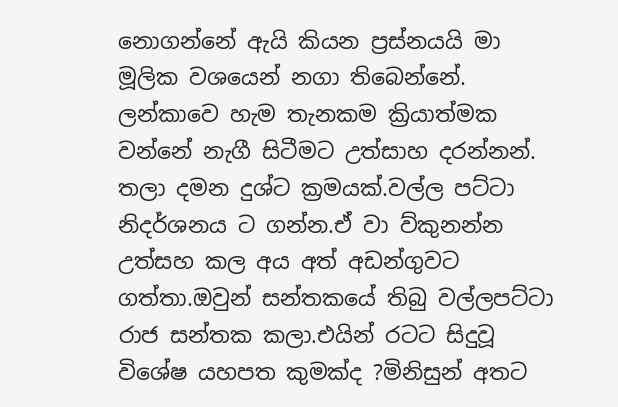නොගන්නේ ඇයි කියන ප්‍රස්නයයි මා මූලික වශයෙන් නගා තිබෙන්නේ.
ලන්කාවෙ හැම තැනකම ක්‍රියාත්මක වන්නේ නැගී සිටීමට උත්සාහ දරන්නන්. තලා දමන දුශ්ට ක්‍රමයක්.වල්ල පට්ටා නිදර්ශනය ට ගන්න.ඒ වා ව්කුනන්න උත්සහ කල අය අත් අඩන්ගුවට ගත්තා.ඔවුන් සන්තකයේ තිබු වල්ලපට්ටා රාජ සන්තක කලා.එයින් රටට සිදුවූ විශේෂ යහපත කුමක්ද ?මිනිසුන් අතට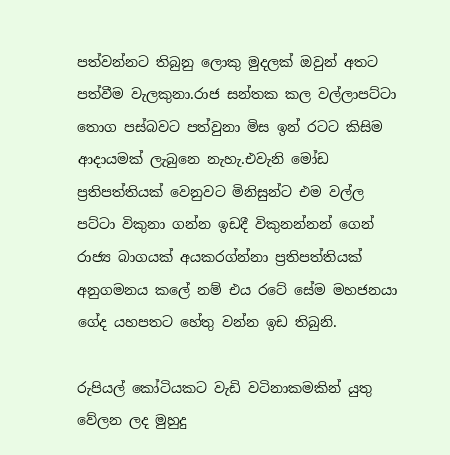පත්වන්නට තිබුනු ලොකු මුදලක් ඔවුන් අතට පත්වීම වැලකුනා.රාජ සන්තක කල වල්ලාපට්ටා තොග පස්බවට පත්වුනා මිස ඉන් රටට කිසිම ආදායමක් ලැබුනෙ නැහැ.එවැනි මෝඩ ප්‍රතිපත්තියක් වෙනුවට මිනිසුන්ට එම වල්ල පට්ටා විකුනා ගන්න ඉඩදී විකුනන්නන් ගෙන් රාජ්‍ය බාගයක් අයකරග්න්නා ප්‍රතිපත්තියක් අනුගමනය කලේ නම් එය රටේ සේම මහජනයා ගේද යහපතට හේතු වන්න ඉඩ තිබුනි.

රුපියල් කෝටියකට වැඩි වටිනාකමකින් යුතු වේලන ලද මුහුදු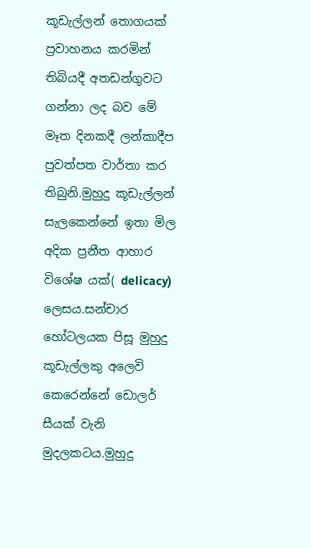කූඩැල්ලන් තොගයක් ප්‍රවාහනය කරමින් තිබියදී අතඩන්ගුවට ගන්නා ලද බව මේ මෑත දිනකදී ලන්කාදීප පුවත්පත වාර්තා කර තිබුනි.මුහුදු කූඩැල්ලන් සැලකෙන්නේ ඉතා මිල අදික ප්‍රනීත ආහාර විශේෂ යක්( delicacy) ලෙසය.සන්චාර හෝටලයක පිසූ මුහුදු කූඩැල්ලකු අලෙවි කෙරෙන්නේ ඩොලර් සීයක් වැනි මුදලකටය.මුහුදු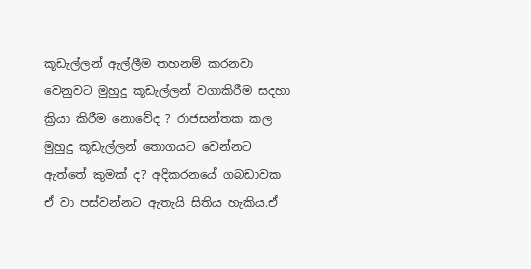කූඩැල්ලන් ඇල්ලීම තහනම් කරනවා වෙනුවට මුහුදු කූඩැල්ලන් වගාකිරීම සදහා ක්‍රියා කිරීම නොවේද ? රාජසන්තක කල මුහුදු කූඩැල්ලන් තොගයට වෙන්නට ඇත්තේ කුමක් ද? අදිකරනයේ ගබඩාවක ඒ වා පස්වන්නට ඇතැයි සිතිය හැකිය.ඒ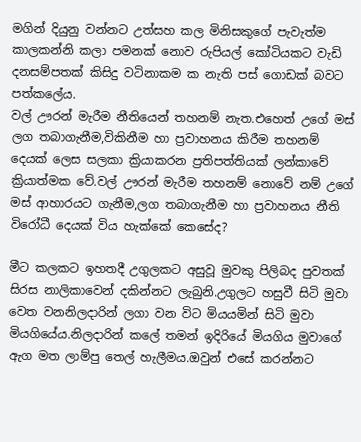මගින් දියුනු වන්නට උත්සහ කල මිනිසකුගේ පැවැත්ම කාලකන්නි කලා පමනක් නොව රුපියල් කෝටියකට වැඩි දනසම්පතක් කිසිදු වටිනාකම ක නැති පස් ගොඩක් බවට පත්කලේය.
වල් ඌරන් මැරීම නීතියෙන් තහනම් නැත.එහෙත් උගේ මස් ලග තබාගැනීම,විකිනීම හා ප්‍රවාහනය කිරීම තහනම් දෙයක් ලෙස සලකා ක්‍රියාකරන ප්‍රතිපත්තියක් ලන්කාවේ ක්‍රියාත්මක වේ.වල් ඌරන් මැරීම තහනම් නොවේ නම් උගේ මස් ආහාරයට ගැනීම,ලග තබාගැනීම හා ප්‍රවාහනය නීති විරෝධී දෙයක් විය හැක්කේ කෙසේද?

මීට කලකට ඉහතදී උගුලකට අසුවූ මුවකු පිලිබද පුවතක් සිරස නාලිකාවෙන් දකින්නට ලැබුනි.උගුලට හසුවී සිටි මුවා වෙත වනනිලදාරින් ලගා වන විට මියයමින් සිටි මුවා මියගියේය.නිලදාරින් කලේ තමන් ඉදිරියේ මියගිය මුවාගේ ඇග මත ලාම්පු තෙල් හැලීමය.ඔවුන් එසේ කරන්නට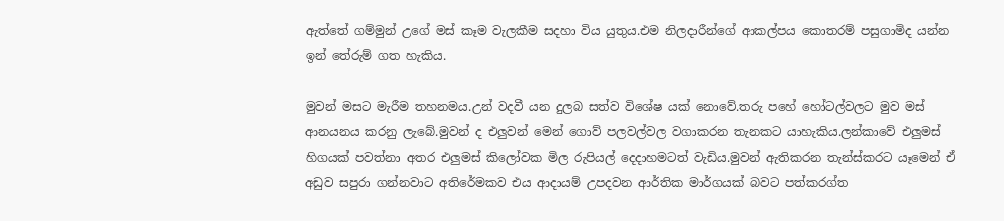ඇත්තේ ගම්මුන් උගේ මස් කෑම වැලකීම සදහා විය යුතුය.එම නිලදාරීන්ගේ ආකල්පය කොතරම් පසුගාමිද යන්න ඉන් තේරුම් ගත හැකිය.

මුවන් මසට මැරීම තහනමය.උන් වදවී යන දුලබ සත්ව විශේෂ යක් නොවේ.තරු පහේ හෝටල්වලට මුව මස් ආනයනය කරනු ලැබේ.මුවන් ද එලුවන් මෙන් ගොව් පලවල්වල වගාකරන තැනකට යාහැකිය.ලන්කාවේ එලුමස් හිගයක් පවත්නා අතර එලුමස් කිලෝවක මිල රුපියල් දෙදාහමටත් වැඩිය.මුවන් ඇතිකරන තැන්ස්කරට යෑමෙන් ඒ අඩුව සපුරා ගන්නවාට අතිරේමකව එය ආදායම් උපදවන ආර්තික මාර්ගයක් බවට පත්කරග්ත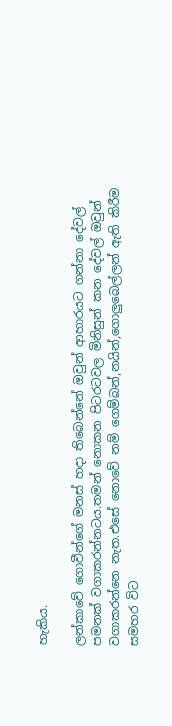හැකිය.

ලන්කාවේ ගොවීන්ගේ මනස් හදා තිබෙන්නේ ඔවුන් ආහාරයට ගන්නා දේවල් පමනක් වගාකරන්නටය.තමන් නොකන පිටරටවල මිනිසුන් කන දේවල් ඔවුන් වගාකරන්නෙ නැත.එසේ නොවේ නම් ගෙම්බන්,නයින්,ගොලුබෙල්ලන් ඇති කිරීම සමහර විට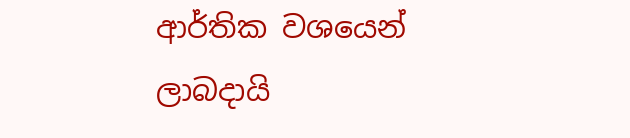ආර්තික වශයෙන් ලාබදායි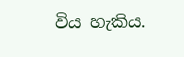විය හැකිය.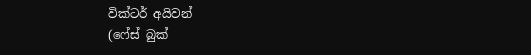වික්ටර් අයිවන්
(ෆේස් බුක්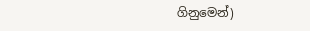ගිනුමෙන්)